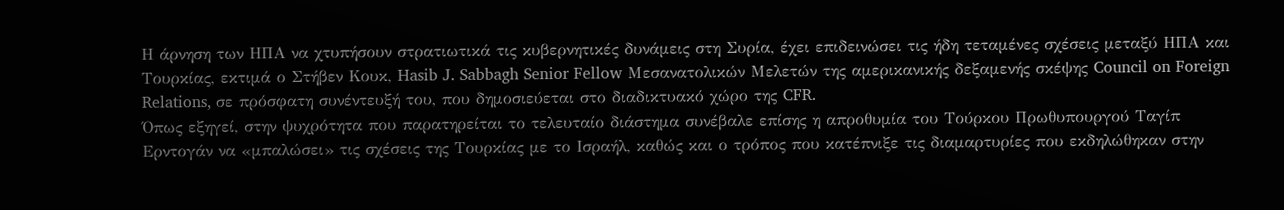Η άρνηση των ΗΠΑ να χτυπήσουν στρατιωτικά τις κυβερνητικές δυνάμεις στη Συρία, έχει επιδεινώσει τις ήδη τεταμένες σχέσεις μεταξύ ΗΠΑ και Τουρκίας, εκτιμά ο Στήβεν Κουκ, Hasib J. Sabbagh Senior Fellow Μεσανατολικών Μελετών της αμερικανικής δεξαμενής σκέψης Council on Foreign Relations, σε πρόσφατη συνέντευξή του, που δημοσιεύεται στο διαδικτυακό χώρο της CFR.
Όπως εξηγεί, στην ψυχρότητα που παρατηρείται το τελευταίο διάστημα συνέβαλε επίσης η απροθυμία του Τούρκου Πρωθυπουργού Ταγίπ Ερντογάν να «μπαλώσει» τις σχέσεις της Τουρκίας με το Ισραήλ, καθώς και ο τρόπος που κατέπνιξε τις διαμαρτυρίες που εκδηλώθηκαν στην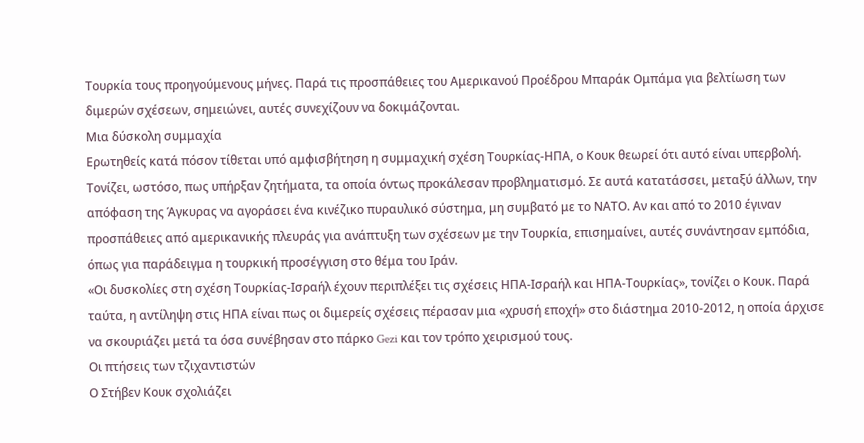Τουρκία τους προηγούμενους μήνες. Παρά τις προσπάθειες του Αμερικανού Προέδρου Μπαράκ Ομπάμα για βελτίωση των διμερών σχέσεων, σημειώνει, αυτές συνεχίζουν να δοκιμάζονται.
Μια δύσκολη συμμαχία
Ερωτηθείς κατά πόσον τίθεται υπό αμφισβήτηση η συμμαχική σχέση Τουρκίας-ΗΠΑ, ο Κουκ θεωρεί ότι αυτό είναι υπερβολή. Τονίζει, ωστόσο, πως υπήρξαν ζητήματα, τα οποία όντως προκάλεσαν προβληματισμό. Σε αυτά κατατάσσει, μεταξύ άλλων, την απόφαση της Άγκυρας να αγοράσει ένα κινέζικο πυραυλικό σύστημα, μη συμβατό με το ΝΑΤΟ. Αν και από το 2010 έγιναν προσπάθειες από αμερικανικής πλευράς για ανάπτυξη των σχέσεων με την Τουρκία, επισημαίνει, αυτές συνάντησαν εμπόδια, όπως για παράδειγμα η τουρκική προσέγγιση στο θέμα του Ιράν.
«Οι δυσκολίες στη σχέση Τουρκίας-Ισραήλ έχουν περιπλέξει τις σχέσεις ΗΠΑ-Ισραήλ και ΗΠΑ-Τουρκίας», τονίζει ο Κουκ. Παρά ταύτα, η αντίληψη στις ΗΠΑ είναι πως οι διμερείς σχέσεις πέρασαν μια «χρυσή εποχή» στο διάστημα 2010-2012, η οποία άρχισε να σκουριάζει μετά τα όσα συνέβησαν στο πάρκο Gezi και τον τρόπο χειρισμού τους.
Οι πτήσεις των τζιχαντιστών
Ο Στήβεν Κουκ σχολιάζει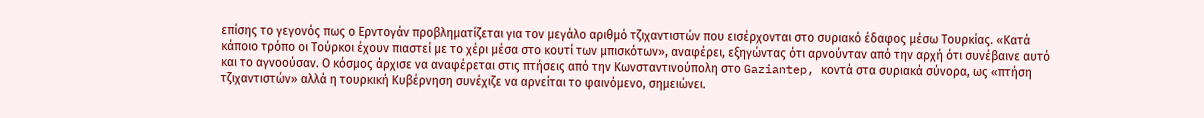επίσης το γεγονός πως ο Ερντογάν προβληματίζεται για τον μεγάλο αριθμό τζιχαντιστών που εισέρχονται στο συριακό έδαφος μέσω Τουρκίας. «Κατά κάποιο τρόπο οι Τούρκοι έχουν πιαστεί με το χέρι μέσα στο κουτί των μπισκότων», αναφέρει, εξηγώντας ότι αρνούνταν από την αρχή ότι συνέβαινε αυτό και το αγνοούσαν. Ο κόσμος άρχισε να αναφέρεται στις πτήσεις από την Κωνσταντινούπολη στο Gaziantep, κοντά στα συριακά σύνορα, ως «πτήση τζιχαντιστών» αλλά η τουρκική Κυβέρνηση συνέχιζε να αρνείται το φαινόμενο, σημειώνει.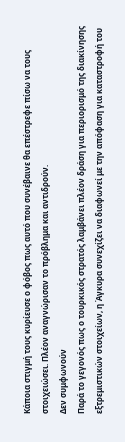Κάποια στιγμή τους κυρίευσε ο φόβος πως αυτό που συνέβαινε θα επέστρεφε πίσω να τους στοιχειώσει. Πλέον αναγνώρισαν το πρόβλημα και αντιδρούν.
Δεν συμφωνούν
Παρά το γεγονός πως ο τουρκικός στρατός λαμβάνει πλέον δράση για περιορισμό της διακίνησης εξτρεμιστικών στοιχείων, η Άγκυρα συνεχίζει να διαφωνεί με την απόφαση για καταστροφή του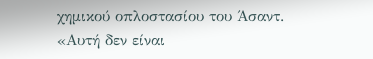χημικού οπλοστασίου του Άσαντ. «Αυτή δεν είναι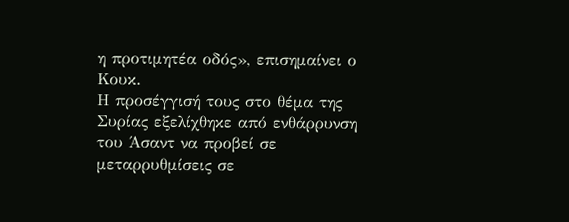η προτιμητέα οδός», επισημαίνει ο Κουκ.
Η προσέγγισή τους στο θέμα της Συρίας εξελίχθηκε από ενθάρρυνση του Άσαντ να προβεί σε μεταρρυθμίσεις σε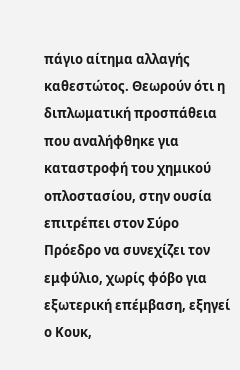πάγιο αίτημα αλλαγής καθεστώτος. Θεωρούν ότι η διπλωματική προσπάθεια που αναλήφθηκε για καταστροφή του χημικού οπλοστασίου, στην ουσία επιτρέπει στον Σύρο Πρόεδρο να συνεχίζει τον εμφύλιο, χωρίς φόβο για εξωτερική επέμβαση, εξηγεί ο Κουκ,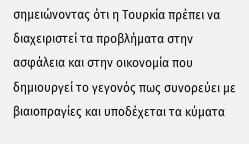σημειώνοντας ότι η Τουρκία πρέπει να διαχειριστεί τα προβλήματα στην ασφάλεια και στην οικονομία που δημιουργεί το γεγονός πως συνορεύει με βιαιοπραγίες και υποδέχεται τα κύματα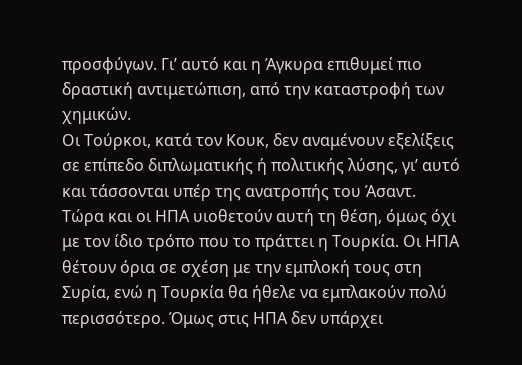προσφύγων. Γι’ αυτό και η Άγκυρα επιθυμεί πιο δραστική αντιμετώπιση, από την καταστροφή των χημικών.
Οι Τούρκοι, κατά τον Κουκ, δεν αναμένουν εξελίξεις σε επίπεδο διπλωματικής ή πολιτικής λύσης, γι’ αυτό και τάσσονται υπέρ της ανατροπής του Άσαντ. Τώρα και οι ΗΠΑ υιοθετούν αυτή τη θέση, όμως όχι με τον ίδιο τρόπο που το πράττει η Τουρκία. Οι ΗΠΑ θέτουν όρια σε σχέση με την εμπλοκή τους στη Συρία, ενώ η Τουρκία θα ήθελε να εμπλακούν πολύ περισσότερο. Όμως στις ΗΠΑ δεν υπάρχει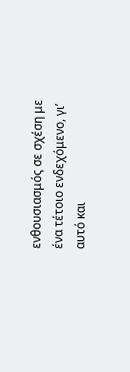ενθουσιασμός σε σχέση με ένα τέτοιο ενδεχόμενο, γι’ αυτό και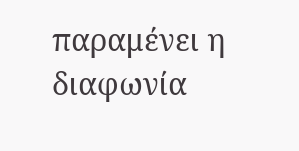παραμένει η διαφωνία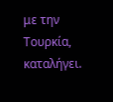με την Τουρκία, καταλήγει.